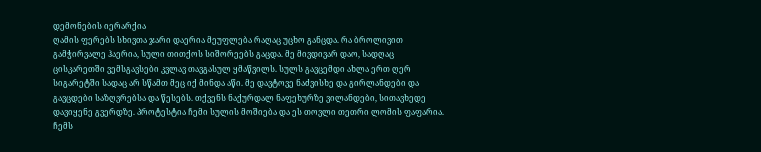დემონების იერარქია
ღამის ფერებს სხივთა ჯარი დაერია მეუფლება რაღაც უცხო განცდა. რა ბროლივით გამჭირვალე ჰაერია, სული თითქოს სიშორეებს გაცდა. მე მივდივარ დაო, სადღაც ცისკარეთში ვემსგავსები კვლავ თავგასულ ყმაწვილს. სულს გავცემდი ახლა ერთ ღერ სიგარეტში სადაც არ სწამთ მეც იქ მინდა აწი. მე დავტოვე ნაძვისხე და გირლანდები და გავცდები საზღვრებსა და წესებს. თქვენს ნაქურდალ ნაფეხურზე ვილანდები, სითავხედე დავიყენე გვერდზე. პროტესტია ჩემი სულის მოშიება და ეს თოვლი თეთრი ლომის ფაფარია. ჩემს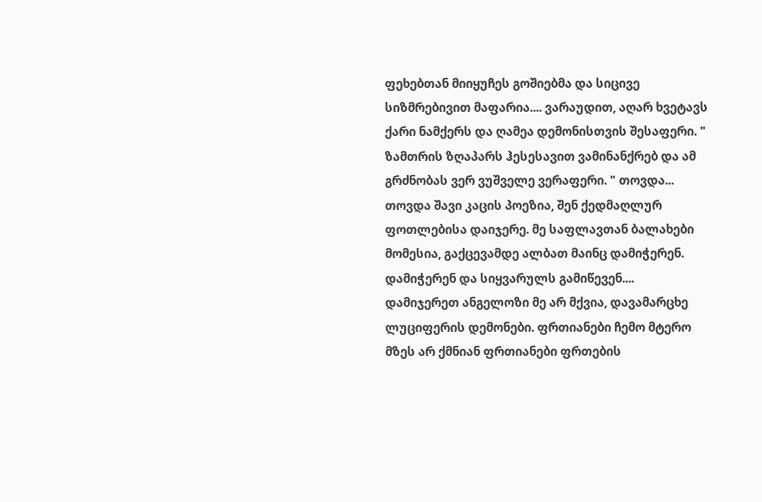ფეხებთან მიიყუჩეს გოშიებმა და სიცივე სიზმრებივით მაფარია.... ვარაუდით, აღარ ხვეტავს ქარი ნამქერს და ღამეა დემონისთვის შესაფერი. " ზამთრის ზღაპარს ჰესესავით ვამინანქრებ და ამ გრძნობას ვერ ვუშველე ვერაფერი. " თოვდა... თოვდა შავი კაცის პოეზია, შენ ქედმაღლურ ფოთლებისა დაიჯერე. მე საფლავთან ბალახები მომესია, გაქცევამდე ალბათ მაინც დამიჭერენ. დამიჭერენ და სიყვარულს გამიწევენ.... დამიჯერეთ ანგელოზი მე არ მქვია, დავამარცხე ლუციფერის დემონები. ფრთიანები ჩემო მტერო მზეს არ ქმნიან ფრთიანები ფრთების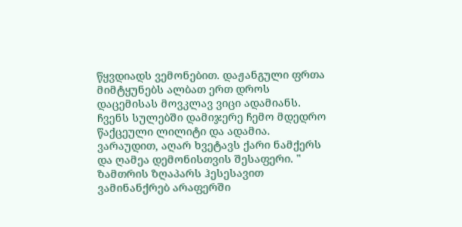წყვდიადს ვემონებით. დაჟანგული ფრთა მიმტყუნებს ალბათ ერთ დროს დაცემისას მოვკლავ ვიცი ადამიანს. ჩვენს სულებში დამიჯერე ჩემო მდედრო წაქცეული ლილიტი და ადამია. ვარაუდით, აღარ ხვეტავს ქარი ნამქერს და ღამეა დემონისთვის შესაფერი. " ზამთრის ზღაპარს ჰესესავით ვამინანქრებ არაფერში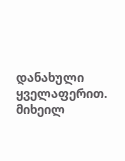დანახული ყველაფერით. მიხეილ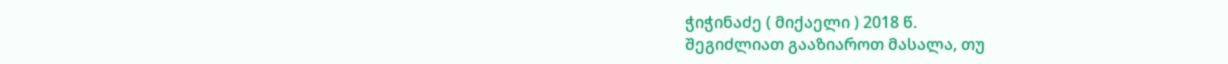ჭიჭინაძე ( მიქაელი ) 2018 წ.
შეგიძლიათ გააზიაროთ მასალა, თუ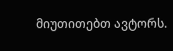მიუთითებთ ავტორს.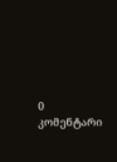0 კომენტარი